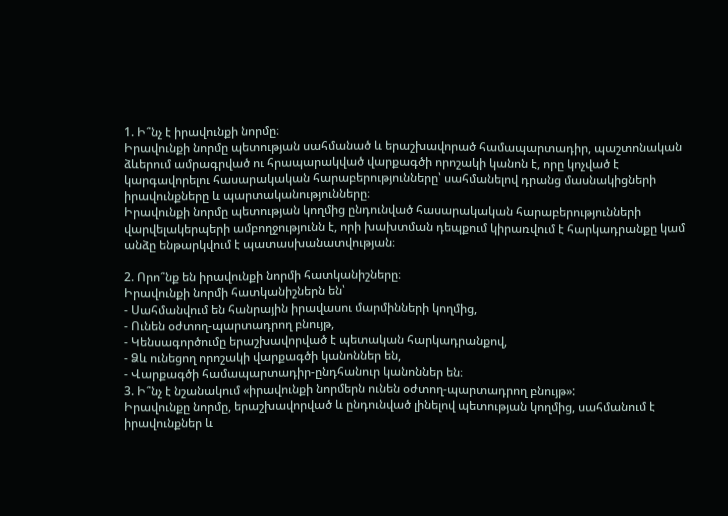1. Ի՞նչ է իրավունքի նորմը։
Իրավունքի նորմը պետության սահմանած և երաշխավորած համապարտադիր, պաշտոնական ձևերում ամրագրված ու հրապարակված վարքագծի որոշակի կանոն է, որը կոչված է կարգավորելու հասարակական հարաբերությունները՝ սահմանելով դրանց մասնակիցների իրավունքները և պարտականությունները։
Իրավունքի նորմը պետության կողմից ընդունված հասարակական հարաբերությունների վարվելակերպերի ամբողջությունն է, որի խախտման դեպքում կիրառվում է հարկադրանքը կամ անձը ենթարկվում է պատասխանատվության։

2. Որո՞նք են իրավունքի նորմի հատկանիշները։
Իրավունքի նորմի հատկանիշներն են՝
- Սահմանվում են հանրային իրավասու մարմինների կողմից,
- Ունեն օժտող-պարտադրող բնույթ,
- Կենսագործումը երաշխավորված է պետական հարկադրանքով,
- Ձև ունեցող որոշակի վարքագծի կանոններ են,
- Վարքագծի համապարտադիր-ընդհանուր կանոններ են։
3. Ի՞նչ է նշանակում «իրավունքի նորմերն ունեն օժտող-պարտադրող բնույթ»:
Իրավունքը նորմը, երաշխավորված և ընդունված լինելով պետության կողմից, սահմանում է իրավունքներ և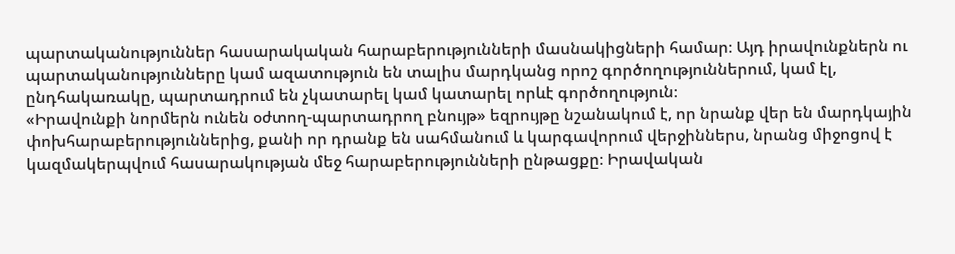պարտականություններ հասարակական հարաբերությունների մասնակիցների համար։ Այդ իրավունքներն ու պարտականությունները կամ ազատություն են տալիս մարդկանց որոշ գործողություններում, կամ էլ, ընդհակառակը, պարտադրում են չկատարել կամ կատարել որևէ գործողություն։
«Իրավունքի նորմերն ունեն օժտող-պարտադրող բնույթ» եզրույթը նշանակում է, որ նրանք վեր են մարդկային փոխհարաբերություններից, քանի որ դրանք են սահմանում և կարգավորում վերջիններս, նրանց միջոցով է կազմակերպվում հասարակության մեջ հարաբերությունների ընթացքը։ Իրավական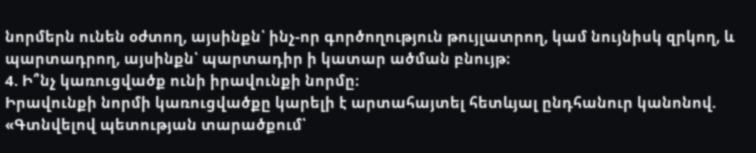նորմերն ունեն օժտող, այսինքն՝ ինչ-որ գործողություն թույլատրող, կամ նույնիսկ զրկող, և պարտադրող, այսինքն՝ պարտադիր ի կատար ածման բնույթ։
4. Ի՞նչ կառուցվածք ունի իրավունքի նորմը։
Իրավունքի նորմի կառուցվածքը կարելի է արտահայտել հետևյալ ընդհանուր կանոնով. «Գտնվելով պետության տարածքում՝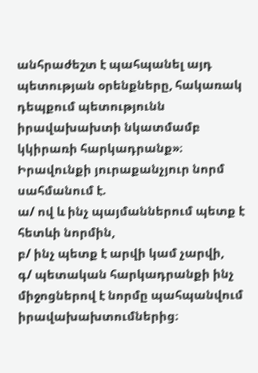անհրաժեշտ է պահպանել այդ պետության օրենքները, հակառակ դեպքում պետությունն իրավախախտի նկատմամբ կկիրառի հարկադրանք»։ Իրավունքի յուրաքանչյուր նորմ սահմանում է.
ա/ ով և ինչ պայմաններում պետք է հետևի նորմին,
բ/ ինչ պետք է արվի կամ չարվի,
գ/ պետական հարկադրանքի ինչ միջոցներով է նորմը պահպանվում իրավախախտումներից։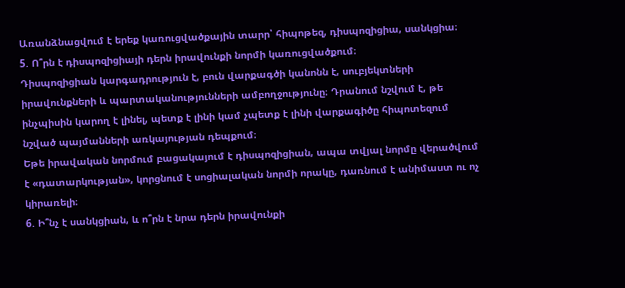Առանձնացվում է երեք կառուցվածքային տարր՝ հիպոթեզ, դիսպոզիցիա, սանկցիա։
5. Ո՞րն է դիսպոզիցիայի դերն իրավունքի նորմի կառուցվածքում։
Դիսպոզիցիան կարգադրություն է, բուն վարքագծի կանոնն է, սուբյեկտների իրավունքների և պարտականությունների ամբողջությունը։ Դրանում նշվում է, թե ինչպիսին կարող է լինել, պետք է լինի կամ չպետք է լինի վարքագիծը հիպոտեզում նշված պայմանների առկայության դեպքում։
Եթե իրավական նորմում բացակայում է դիսպոզիցիան, ապա տվյալ նորմը վերածվում է «դատարկության», կորցնում է սոցիալական նորմի որակը, դառնում է անիմաստ ու ոչ կիրառելի։
6. Ի՞նչ է սանկցիան, և ո՞րն է նրա դերն իրավունքի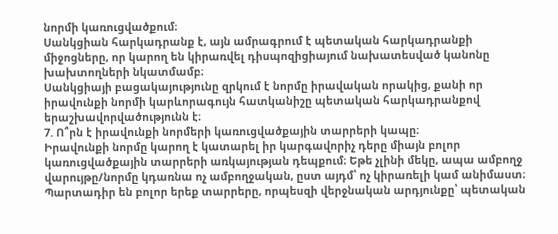նորմի կառուցվածքում։
Սանկցիան հարկադրանք է, այն ամրագրում է պետական հարկադրանքի միջոցները, որ կարող են կիրառվել դիսպոզիցիայում նախատեսված կանոնը խախտողների նկատմամբ։
Սանկցիայի բացակայությունը զրկում է նորմը իրավական որակից, քանի որ իրավունքի նորմի կարևորագույն հատկանիշը պետական հարկադրանքով երաշխավորվածությունն է։
7. Ո՞րն է իրավունքի նորմերի կառուցվածքային տարրերի կապը։
Իրավունքի նորմը կարող է կատարել իր կարգավորիչ դերը միայն բոլոր կառուցվածքային տարրերի առկայության դեպքում։ Եթե չլինի մեկը, ապա ամբողջ վարույթը/նորմը կդառնա ոչ ամբողջական, ըստ այդմ՝ ոչ կիրառելի կամ անիմաստ։ Պարտադիր են բոլոր երեք տարրերը, որպեսզի վերջնական արդյունքը՝ պետական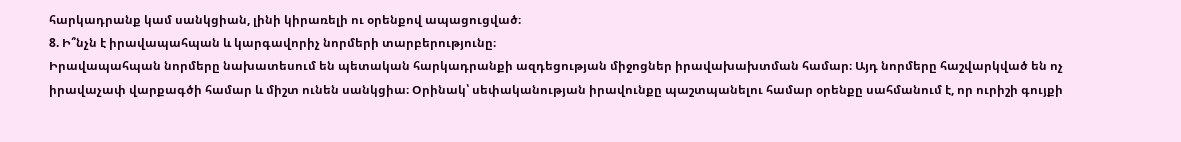հարկադրանք կամ սանկցիան, լինի կիրառելի ու օրենքով ապացուցված։
8. Ի՞նչն է իրավապահպան և կարգավորիչ նորմերի տարբերությունը։
Իրավապահպան նորմերը նախատեսում են պետական հարկադրանքի ազդեցության միջոցներ իրավախախտման համար։ Այդ նորմերը հաշվարկված են ոչ իրավաչափ վարքագծի համար և միշտ ունեն սանկցիա։ Օրինակ՝ սեփականության իրավունքը պաշտպանելու համար օրենքը սահմանում է, որ ուրիշի գույքի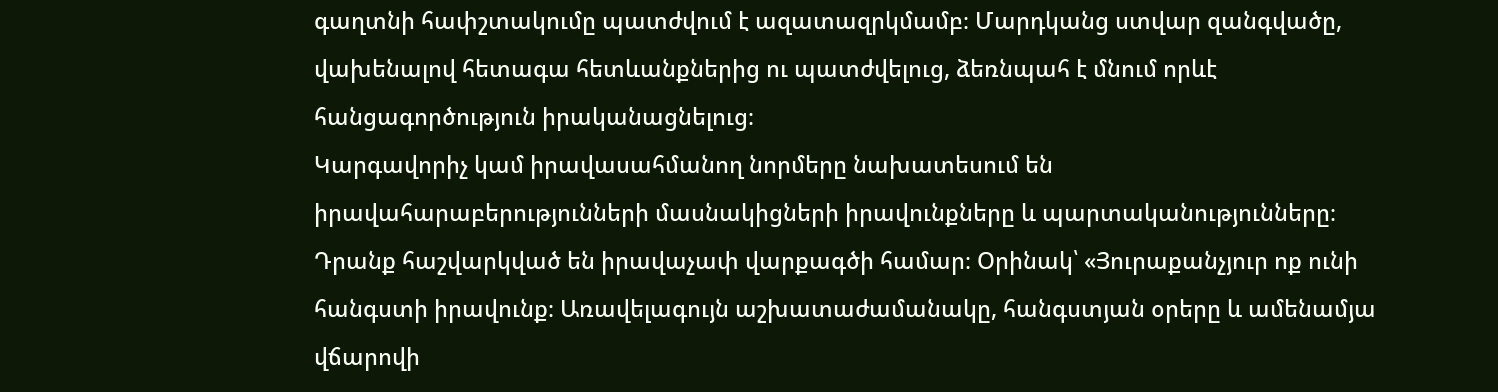գաղտնի հափշտակումը պատժվում է ազատազրկմամբ։ Մարդկանց ստվար զանգվածը, վախենալով հետագա հետևանքներից ու պատժվելուց, ձեռնպահ է մնում որևէ հանցագործություն իրականացնելուց։
Կարգավորիչ կամ իրավասահմանող նորմերը նախատեսում են իրավահարաբերությունների մասնակիցների իրավունքները և պարտականությունները։ Դրանք հաշվարկված են իրավաչափ վարքագծի համար։ Օրինակ՝ «Յուրաքանչյուր ոք ունի հանգստի իրավունք։ Առավելագույն աշխատաժամանակը, հանգստյան օրերը և ամենամյա վճարովի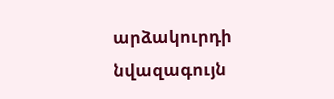արձակուրդի նվազագույն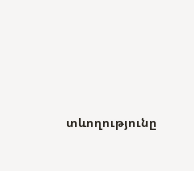տևողությունը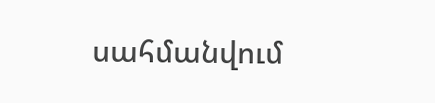սահմանվում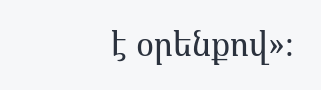է օրենքով»։